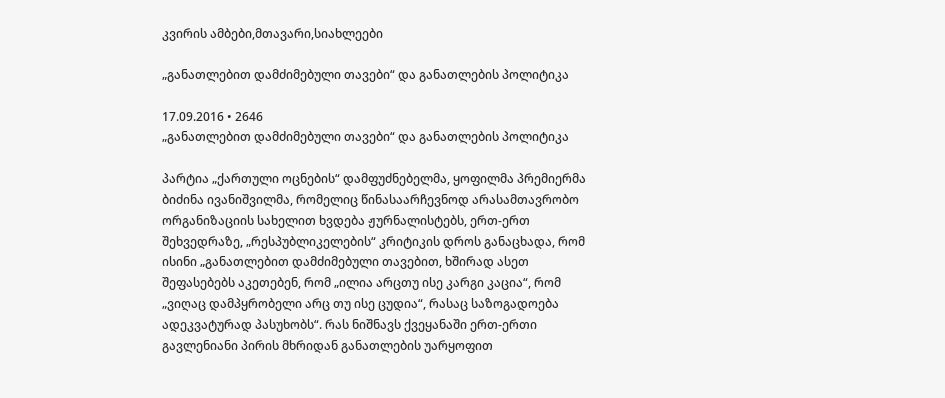კვირის ამბები,მთავარი,სიახლეები

„განათლებით დამძიმებული თავები“ და განათლების პოლიტიკა

17.09.2016 • 2646
„განათლებით დამძიმებული თავები“ და განათლების პოლიტიკა

პარტია „ქართული ოცნების“ დამფუძნებელმა, ყოფილმა პრემიერმა ბიძინა ივანიშვილმა, რომელიც წინასაარჩევნოდ არასამთავრობო ორგანიზაციის სახელით ხვდება ჟურნალისტებს, ერთ-ერთ შეხვედრაზე, „რესპუბლიკელების“ კრიტიკის დროს განაცხადა, რომ ისინი „განათლებით დამძიმებული თავებით, ხშირად ასეთ შეფასებებს აკეთებენ, რომ „ილია არცთუ ისე კარგი კაცია“, რომ „ვიღაც დამპყრობელი არც თუ ისე ცუდია“, რასაც საზოგადოება ადეკვატურად პასუხობს“. რას ნიშნავს ქვეყანაში ერთ-ერთი გავლენიანი პირის მხრიდან განათლების უარყოფით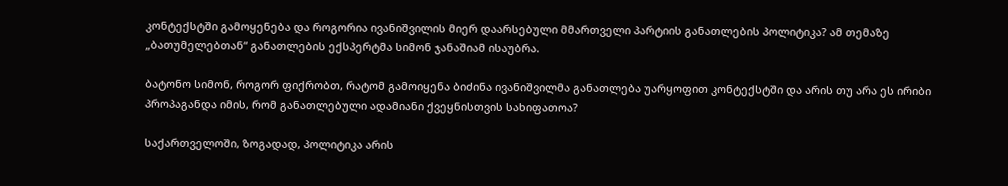კონტექსტში გამოყენება და როგორია ივანიშვილის მიერ დაარსებული მმართველი პარტიის განათლების პოლიტიკა? ამ თემაზე „ბათუმელებთან“ განათლების ექსპერტმა სიმონ ჯანაშიამ ისაუბრა.

ბატონო სიმონ, როგორ ფიქრობთ, რატომ გამოიყენა ბიძინა ივანიშვილმა განათლება უარყოფით კონტექსტში და არის თუ არა ეს ირიბი პროპაგანდა იმის, რომ განათლებული ადამიანი ქვეყნისთვის სახიფათოა?

საქართველოში, ზოგადად, პოლიტიკა არის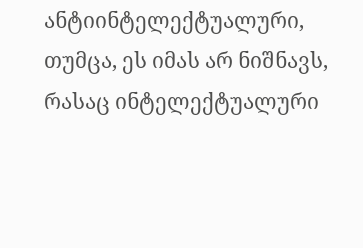ანტიინტელექტუალური, თუმცა, ეს იმას არ ნიშნავს, რასაც ინტელექტუალური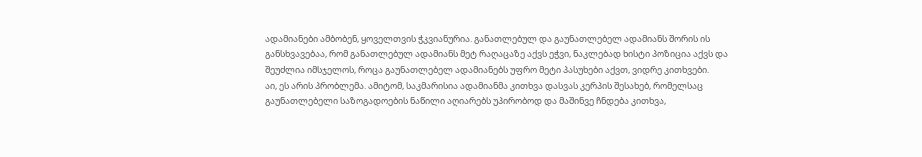ადამიანები ამბობენ, ყოველთვის ჭკვიანურია. განათლებულ და გაუნათლებელ ადამიანს შორის ის განსხვავებაა, რომ განათლებულ ადამიანს მეტ რაღაცაზე აქვს ეჭვი, ნაკლებად ხისტი პოზიცია აქვს და შეუძლია იმსჯელოს, როცა გაუნათლებელ ადამიანებს უფრო მეტი პასუხები აქვთ, ვიდრე კითხვები.
აი, ეს არის პრობლემა. ამიტომ, საკმარისია ადამიანმა კითხვა დასვას კერპის შესახებ, რომელსაც გაუნათლებელი საზოგადოების ნაწილი აღიარებს უპირობოდ და მაშინვე ჩნდება კითხვა,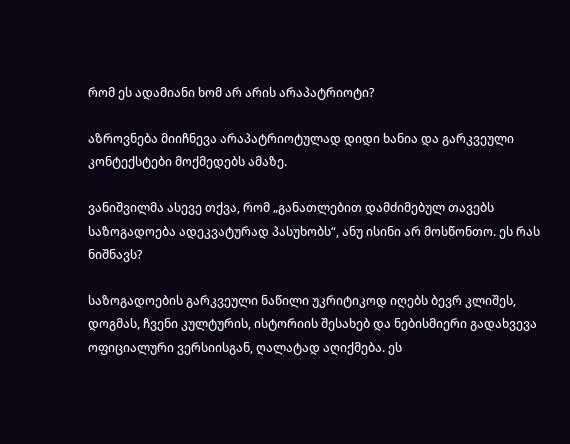რომ ეს ადამიანი ხომ არ არის არაპატრიოტი?

აზროვნება მიიჩნევა არაპატრიოტულად დიდი ხანია და გარკვეული კონტექსტები მოქმედებს ამაზე.

ვანიშვილმა ასევე თქვა, რომ „განათლებით დამძიმებულ თავებს საზოგადოება ადეკვატურად პასუხობს“, ანუ ისინი არ მოსწონთო. ეს რას ნიშნავს?

საზოგადოების გარკვეული ნაწილი უკრიტიკოდ იღებს ბევრ კლიშეს, დოგმას, ჩვენი კულტურის, ისტორიის შესახებ და ნებისმიერი გადახვევა ოფიციალური ვერსიისგან, ღალატად აღიქმება. ეს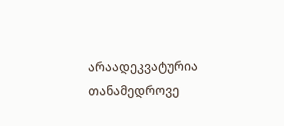არაადეკვატურია თანამედროვე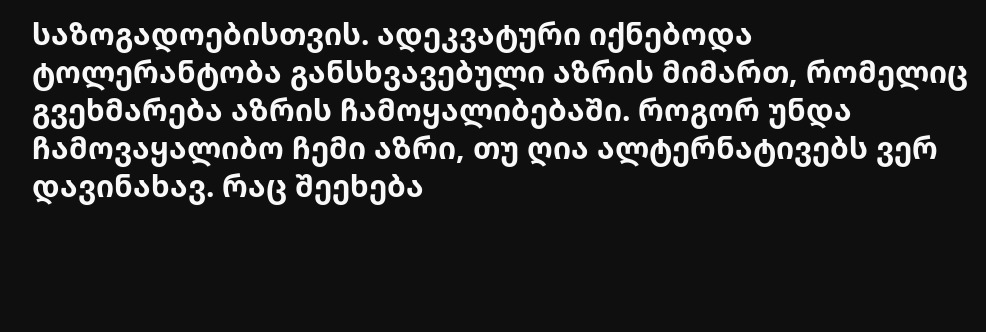საზოგადოებისთვის. ადეკვატური იქნებოდა ტოლერანტობა განსხვავებული აზრის მიმართ, რომელიც გვეხმარება აზრის ჩამოყალიბებაში. როგორ უნდა ჩამოვაყალიბო ჩემი აზრი, თუ ღია ალტერნატივებს ვერ დავინახავ. რაც შეეხება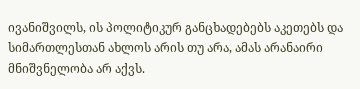ივანიშვილს, ის პოლიტიკურ განცხადებებს აკეთებს და სიმართლესთან ახლოს არის თუ არა, ამას არანაირი მნიშვნელობა არ აქვს.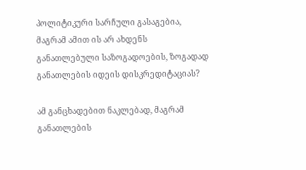პოლიტიკური სარჩული გასაგებია, მაგრამ ამით ის არ ახდენს განათლებული საზოგადოების, ზოგადად განათლების იდეის დისკრედიტაციას?

ამ განცხადებით ნაკლებად, მაგრამ განათლების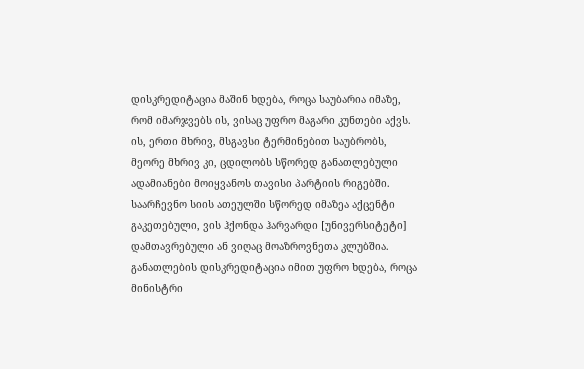დისკრედიტაცია მაშინ ხდება, როცა საუბარია იმაზე, რომ იმარჯვებს ის, ვისაც უფრო მაგარი კუნთები აქვს. ის, ერთი მხრივ, მსგავსი ტერმინებით საუბრობს, მეორე მხრივ კი, ცდილობს სწორედ განათლებული ადამიანები მოიყვანოს თავისი პარტიის რიგებში. საარჩევნო სიის ათეულში სწორედ იმაზეა აქცენტი გაკეთებული, ვის ჰქონდა ჰარვარდი [უნივერსიტეტი] დამთავრებული ან ვიღაც მოაზროვნეთა კლუბშია. განათლების დისკრედიტაცია იმით უფრო ხდება, როცა მინისტრი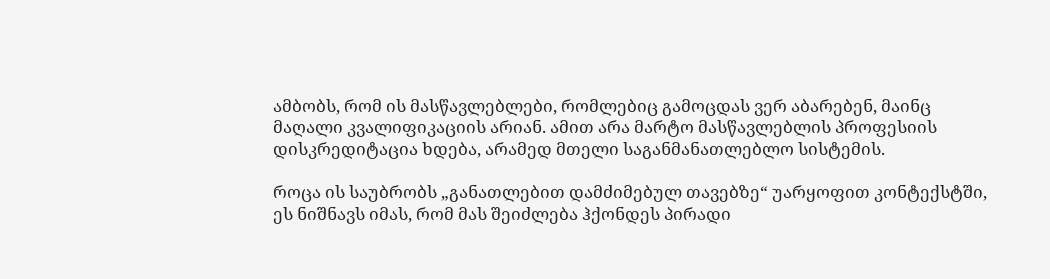ამბობს, რომ ის მასწავლებლები, რომლებიც გამოცდას ვერ აბარებენ, მაინც მაღალი კვალიფიკაციის არიან. ამით არა მარტო მასწავლებლის პროფესიის დისკრედიტაცია ხდება, არამედ მთელი საგანმანათლებლო სისტემის.

როცა ის საუბრობს „განათლებით დამძიმებულ თავებზე“ უარყოფით კონტექსტში, ეს ნიშნავს იმას, რომ მას შეიძლება ჰქონდეს პირადი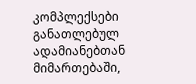კომპლექსები განათლებულ ადამიანებთან მიმართებაში,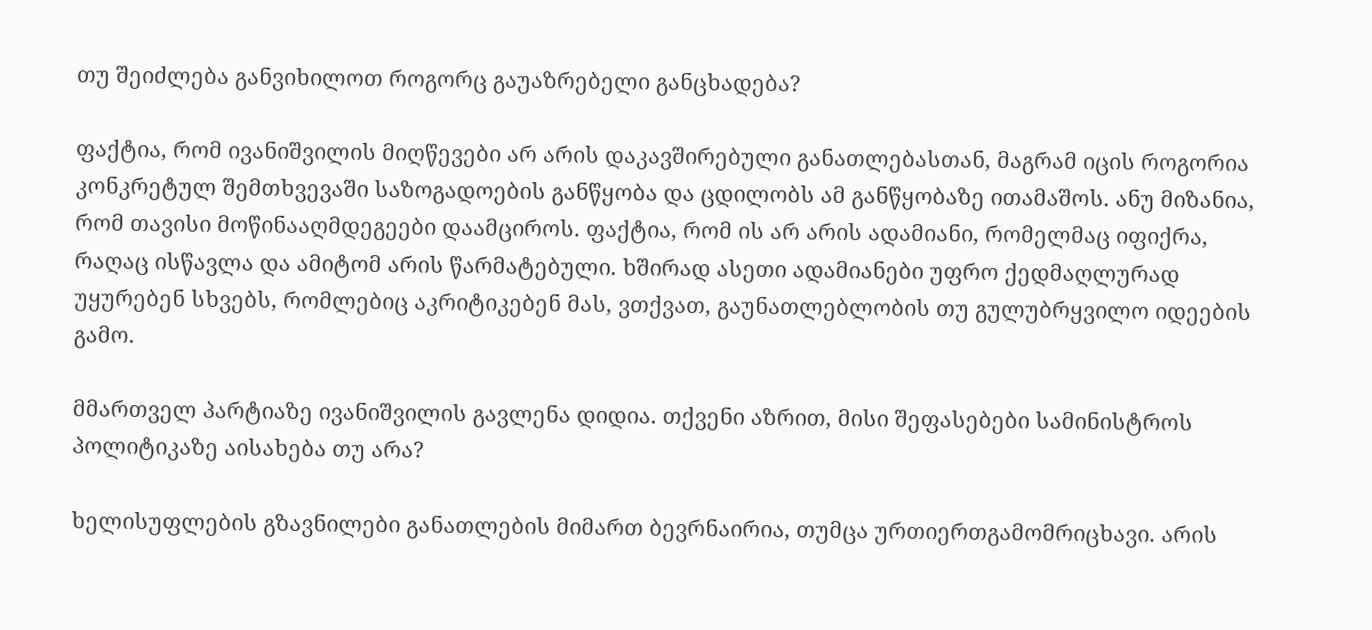თუ შეიძლება განვიხილოთ როგორც გაუაზრებელი განცხადება?

ფაქტია, რომ ივანიშვილის მიღწევები არ არის დაკავშირებული განათლებასთან, მაგრამ იცის როგორია კონკრეტულ შემთხვევაში საზოგადოების განწყობა და ცდილობს ამ განწყობაზე ითამაშოს. ანუ მიზანია, რომ თავისი მოწინააღმდეგეები დაამციროს. ფაქტია, რომ ის არ არის ადამიანი, რომელმაც იფიქრა, რაღაც ისწავლა და ამიტომ არის წარმატებული. ხშირად ასეთი ადამიანები უფრო ქედმაღლურად უყურებენ სხვებს, რომლებიც აკრიტიკებენ მას, ვთქვათ, გაუნათლებლობის თუ გულუბრყვილო იდეების გამო.

მმართველ პარტიაზე ივანიშვილის გავლენა დიდია. თქვენი აზრით, მისი შეფასებები სამინისტროს პოლიტიკაზე აისახება თუ არა?

ხელისუფლების გზავნილები განათლების მიმართ ბევრნაირია, თუმცა ურთიერთგამომრიცხავი. არის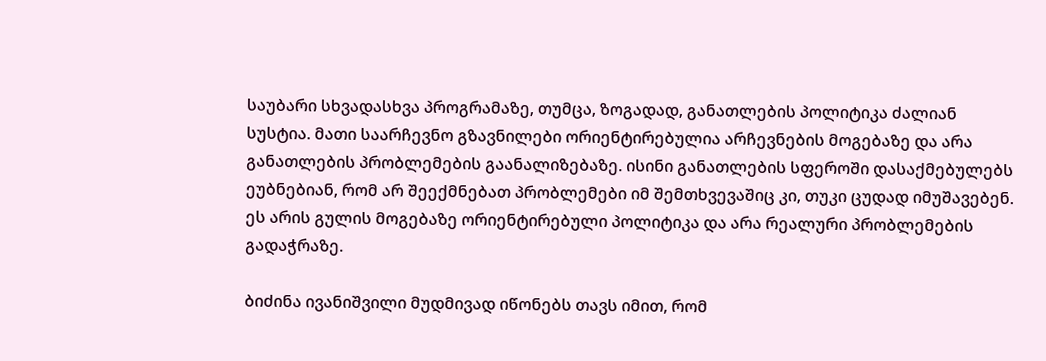საუბარი სხვადასხვა პროგრამაზე, თუმცა, ზოგადად, განათლების პოლიტიკა ძალიან სუსტია. მათი საარჩევნო გზავნილები ორიენტირებულია არჩევნების მოგებაზე და არა განათლების პრობლემების გაანალიზებაზე. ისინი განათლების სფეროში დასაქმებულებს ეუბნებიან, რომ არ შეექმნებათ პრობლემები იმ შემთხვევაშიც კი, თუკი ცუდად იმუშავებენ. ეს არის გულის მოგებაზე ორიენტირებული პოლიტიკა და არა რეალური პრობლემების გადაჭრაზე.

ბიძინა ივანიშვილი მუდმივად იწონებს თავს იმით, რომ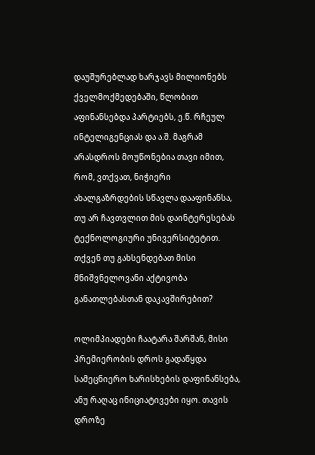დაუშურებლად ხარჯავს მილიონებს ქველმოქმედებაში, წლობით აფინანსებდა პარტიებს, ე.წ. რჩეულ ინტელიგენციას და ა.შ. მაგრამ არასდროს მოუწონებია თავი იმით, რომ, ვთქვათ, ნიჭიერი ახალგაზრდების სწავლა დააფინანსა, თუ არ ჩავთვლით მის დაინტერესებას ტექნოლოგიური უნივერსიტეტით. თქვენ თუ გახსენდებათ მისი მნიშვნელოვანი აქტივობა განათლებასთან დაკავშირებით?

ოლიმპიადები ჩაატარა შარშან, მისი პრემიერობის დროს გადაწყდა სამეცნიერო ხარისხების დაფინანსება, ანუ რაღაც ინიციატივები იყო. თავის დროზე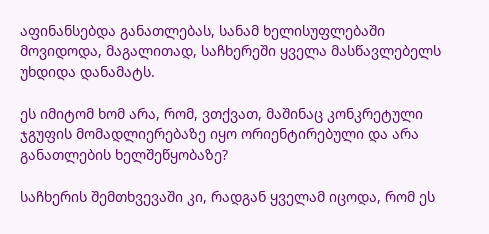აფინანსებდა განათლებას, სანამ ხელისუფლებაში მოვიდოდა, მაგალითად, საჩხერეში ყველა მასწავლებელს უხდიდა დანამატს.

ეს იმიტომ ხომ არა, რომ, ვთქვათ, მაშინაც კონკრეტული ჯგუფის მომადლიერებაზე იყო ორიენტირებული და არა განათლების ხელშეწყობაზე?

საჩხერის შემთხვევაში კი, რადგან ყველამ იცოდა, რომ ეს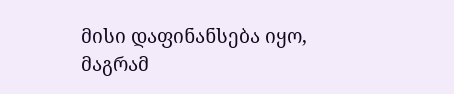მისი დაფინანსება იყო, მაგრამ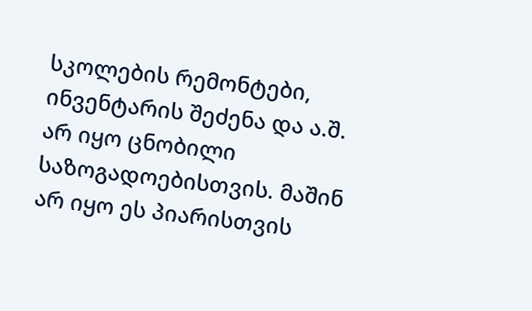სკოლების რემონტები, ინვენტარის შეძენა და ა.შ. არ იყო ცნობილი საზოგადოებისთვის. მაშინ არ იყო ეს პიარისთვის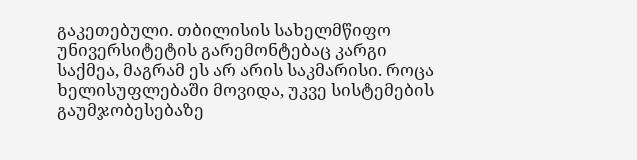გაკეთებული. თბილისის სახელმწიფო უნივერსიტეტის გარემონტებაც კარგი საქმეა, მაგრამ ეს არ არის საკმარისი. როცა ხელისუფლებაში მოვიდა, უკვე სისტემების გაუმჯობესებაზე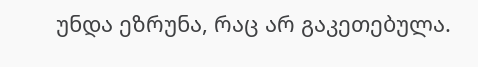უნდა ეზრუნა, რაც არ გაკეთებულა.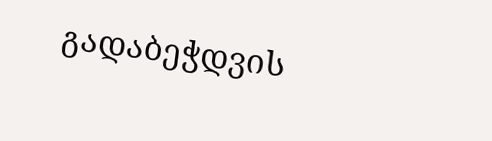გადაბეჭდვის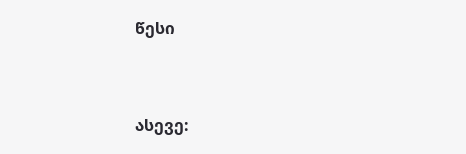წესი


ასევე: